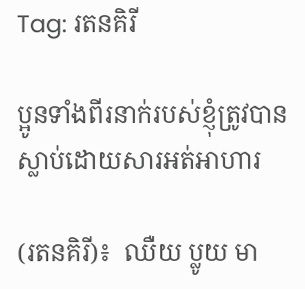Tag: រតនគិរី

ប្អូនទាំងពីរនាក់របស់ខ្ញុំត្រូវបានស្លាប់ដោយសារអត់អាហារ

(រតនគិរី)៖  ឈឺយ ប្លូយ មា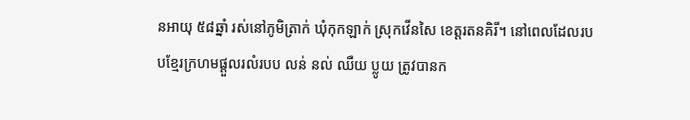នអាយុ ៥៨ឆ្នាំ រស់នៅភូមិត្រាក់ ឃុំកុកឡាក់ ស្រុកវើនសៃ ខេត្តរតនគិរី។ នៅពេលដែលរបបខ្មែរក្រហមផ្តួលរលំរបប លន់ នល់ ឈឺយ ប្លូយ ត្រូវបានក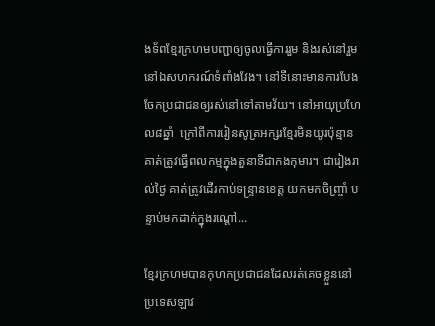ងទ័ពខ្មែរក្រហមបញ្ជាឲ្យចូលធ្វើការរួម និងរស់នៅរួម នៅឯសហករណ៍ទំពាំងវែង។ នៅទីនោះមានការបែងចែកប្រជាជនឲ្យរស់នៅទៅតាមវ័យ។ នៅអាយុប្រហែល៨ឆ្នាំ  ក្រៅពីការរៀនសូត្រអក្សរខ្មែរមិនយូរប៉ុន្មាន គាត់ត្រូវធ្វើពលកម្មក្នុងតួនាទីជាកងកុមារ។ ជារៀងរាល់ថ្ងៃ គាត់ត្រូវដើរកាប់ទន្រ្ទានខេត្ត យកមកចិញ្ច្រាំ បន្ទាប់មកដាក់ក្នុងរណ្តៅ...

ខ្មែរក្រហមបានកុហកប្រជាជនដែលរត់គេចខ្លួននៅប្រទេសឡាវ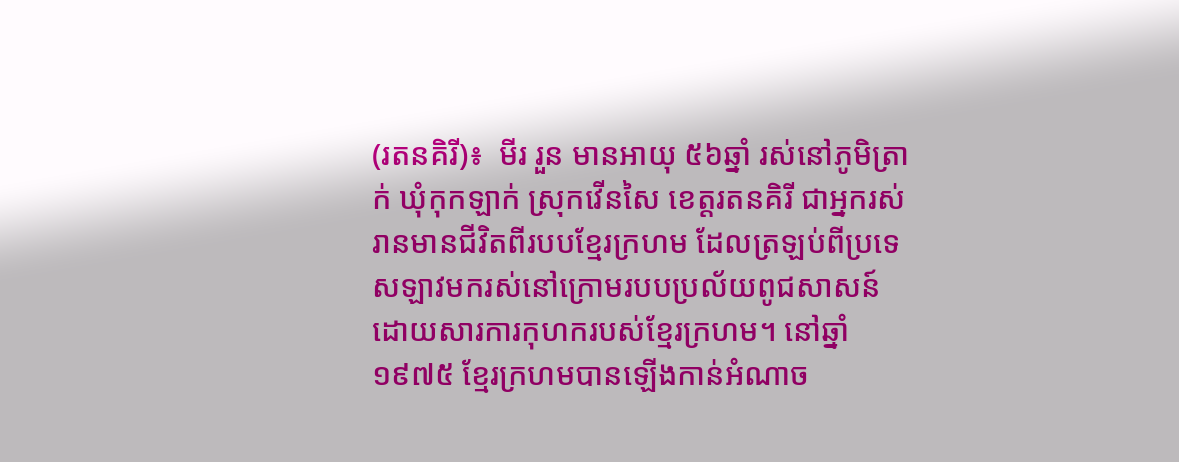(រតនគិរី)៖  មីរ រួន មានអាយុ ៥៦ឆ្នាំ រស់នៅភូមិត្រាក់ ឃុំកុកឡាក់ ស្រុកវើនសៃ ខេត្តរតនគិរី ជាអ្នករស់រានមានជីវិតពីរបបខ្មែរក្រហម ដែលត្រឡប់ពីប្រទេសឡាវមករស់នៅក្រោមរបបប្រល័យពូជសាសន៍ ដោយសារការកុហករបស់ខ្មែរក្រហម។ នៅឆ្នាំ១៩៧៥ ខ្មែរក្រហមបានឡើងកាន់អំណាច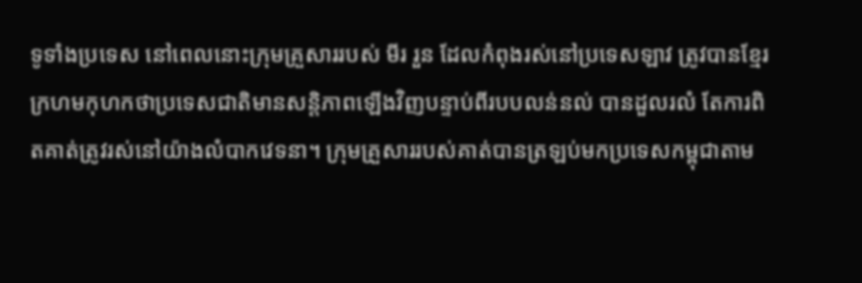ទូទាំងប្រទេស នៅពេលនោះក្រុមគ្រួសាររបស់ មីរ រួន ដែលកំពុងរស់នៅប្រទេសឡាវ ត្រូវបានខ្មែរក្រហមកុហកថាប្រទេសជាតិមានសន្តិភាពឡើងវិញបន្ទាប់ពីរបបលន់នល់ បានដួលរលំ តែការពិតគាត់ត្រូវរស់នៅយ៉ាងលំបាកវេទនា។ ក្រុមគ្រួសាររបស់គាត់បានត្រឡប់មកប្រទេសកម្ពុជាតាម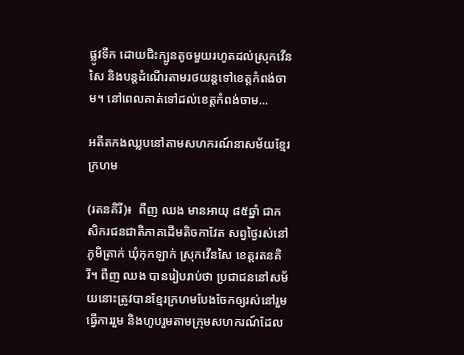ផ្លូវទឹក ដោយជិះក្បូនតូចមួយរហូតដល់ស្រុកវើនសៃ និងបន្តដំណើរតាមរថយន្តទៅខេត្តកំពង់ចាម។ នៅពេលគាត់ទៅដល់ខេត្តកំពង់ចាម...

អតីតកងឈ្លបនៅតាមសហករណ៍នាសម័យខ្មែរក្រហម

(រតនគិរី)៖  ពឺញ ឈង មានអាយុ ៨៥ឆ្នាំ ជាកសិករជនជាតិភាគដើមតិចកាវែត សព្វថ្ងៃរស់នៅភូមិត្រាក់ ឃុំកុកឡាក់ ស្រុកវើនសៃ ខេត្តរតនគិរី។ ពឺញ ឈង បានរៀបរាប់ថា ប្រជាជននៅសម័យនោះត្រូវបានខ្មែរក្រហមបែងចែកឲ្យរស់នៅរួម ធ្វើការរួម និងហូបរួមតាមក្រុមសហករណ៍ដែល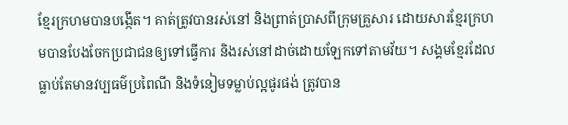ខ្មែរក្រហមបានបង្កើត។ គាត់ត្រូវបានរស់នៅ និងព្រាត់ប្រាសពីក្រុមគ្រួសារ ដោយសារខ្មែរក្រហមបានបែងចែកប្រជាជនឲ្យទៅធ្វើការ និងរស់នៅដាច់ដោយឡែកទៅតាមវ័យ។ សង្គមខ្មែរដែលធ្លាប់តែមានវប្បធម៌ប្រពៃណី និងទំនៀមទម្លាប់ល្អផូរផង់ ត្រូវបាន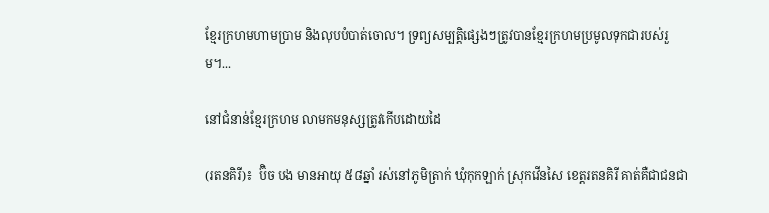ខ្មែរក្រហមហាមប្រាម និងលុបបំបាត់ចោល។ ទ្រព្យសម្បត្តិផ្សេងៗត្រូវបានខ្មែរក្រហមប្រមូលទុកជារបស់រួម។...

នៅជំនាន់ខ្មែរក្រហម លាមកមនុស្សត្រូវកើបដោយដៃ

(រតនគិរី)៖  ប៊ិច បង មានអាយុ ៥៨ឆ្នាំ រស់នៅភូមិត្រាក់ ឃុំកុកឡាក់ ស្រុកវើនសៃ ខេត្តរតនគិរី គាត់គឺជាជនជា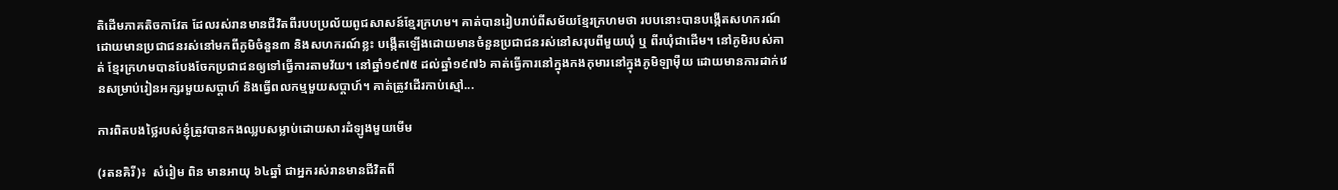តិដើមភាគតិចកាវែត ដែលរស់រានមានជីវិតពីរបបប្រល័យពូជសាសន៍ខ្មែរក្រហម។ គាត់បានរៀបរាប់ពីសម័យខ្មែរក្រហមថា របបនោះបានបង្កើតសហករណ៍ដោយមានប្រជាជនរស់នៅមកពីភូមិចំនួន៣ និងសហករណ៍ខ្លះ បង្កើតឡើងដោយមានចំនួនប្រជាជនរស់នៅសរុបពីមួយឃុំ ឬ ពីរឃុំជាដើម។ នៅភូមិរបស់គាត់ ខ្មែរក្រហមបានបែងចែកប្រជាជនឲ្យទៅធ្វើការតាមវ័យ។ នៅឆ្នាំ១៩៧៥ ដល់ឆ្នាំ១៩៧៦ គាត់ធ្វើការនៅក្នុងកងកុមារនៅក្នុងភូមិឡាម៉ឺយ ដោយមានការដាក់វេនសម្រាប់រៀនអក្សរមួយសប្តាហ៍ និងធ្វើពលកម្មមួយសប្តាហ៍។ គាត់ត្រូវដើរកាប់ស្មៅ...

ការពិតបងថ្លៃរបស់ខ្ញុំត្រូវបានកងឈ្លបសម្លាប់ដោយសារដំឡូងមួយមើម

(រតនគិរី)៖  សំរៀម ពិន មានអាយុ ៦៤ឆ្នាំ ជាអ្នករស់រានមានជីវិតពី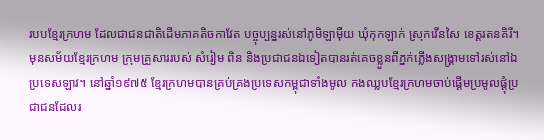របបខ្មែរក្រហម ដែលជាជនជាតិដើមភាគតិចកាវែត បច្ចុប្បន្នរស់នៅភូមិឡាម៉ឺយ ឃុំកុកឡាក់ ស្រុកវើនសៃ ខេត្តរតនគិរី។ មុនសម័យខ្មែរក្រហម ក្រុមគ្រួសាររបស់ សំរៀម ពិន និងប្រជាជនឯទៀតបានរត់គេចខ្លួនពីភ្នក់ភ្លើងសង្គ្រាមទៅរស់នៅឯប្រទេសឡាវ។ នៅឆ្នាំ១៩៧៥ ខ្មែរក្រហមបានគ្រប់គ្រងប្រទេសកម្ពុជាទាំងមូល កងឈ្លបខ្មែរក្រហមចាប់ផ្តើមប្រមូលផ្ដុំប្រជាជនដែលរ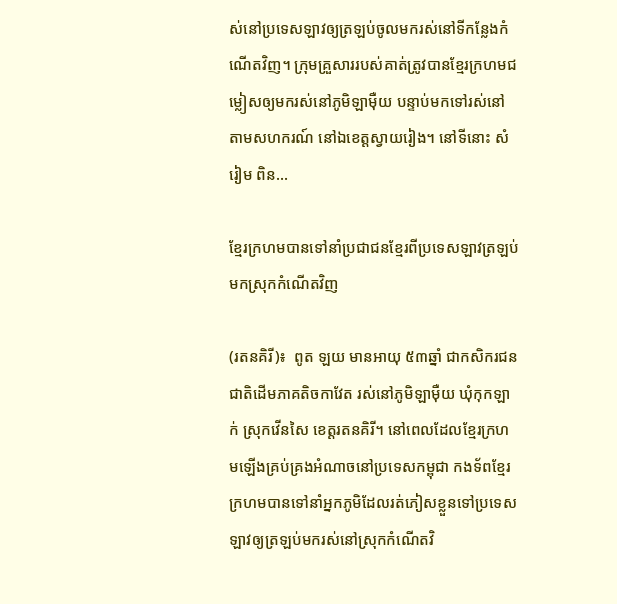ស់នៅប្រទេសឡាវឲ្យត្រឡប់ចូលមករស់នៅទីកន្លែងកំណើតវិញ។ ក្រុមគ្រួសាររបស់គាត់ត្រូវបានខ្មែរក្រហមជម្លៀសឲ្យមករស់នៅភូមិឡាម៉ឺយ បន្ទាប់មកទៅរស់នៅតាមសហករណ៍ នៅឯខេត្តស្វាយរៀង។ នៅទីនោះ សំរៀម ពិន...

ខ្មែរក្រហមបានទៅនាំប្រជាជនខ្មែរពីប្រទេសឡាវត្រឡប់មកស្រុកកំណើតវិញ

(រតនគិរី)៖  ពូត ឡយ មានអាយុ ៥៣ឆ្នាំ ជាកសិករជនជាតិដើមភាគតិចកាវែត រស់នៅភូមិឡាម៉ឺយ ឃុំកុកឡាក់ ស្រុកវើនសៃ ខេត្តរតនគិរី។ នៅពេលដែលខ្មែរក្រហមឡើងគ្រប់គ្រងអំណាចនៅប្រទេសកម្ពុជា កងទ័ពខ្មែរក្រហមបានទៅនាំអ្នកភូមិដែលរត់ភៀសខ្លួនទៅប្រទេសឡាវឲ្យត្រឡប់មករស់នៅស្រុកកំណើតវិ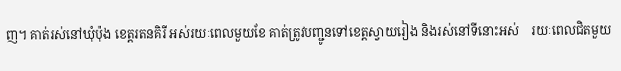ញ។ គាត់រស់នៅឃុំប៉ុង ខេត្តរតនគិរី អស់រយៈពេលមួយខែ គាត់ត្រូវបញ្ជូនទៅខេត្តស្វាយរៀង និងរស់នៅទីនោះអស់    រយៈពេលជិតមួយ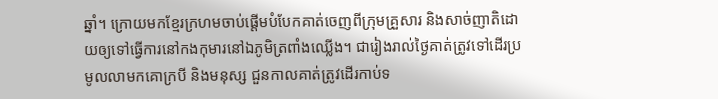ឆ្នាំ។ ក្រោយមកខ្មែរក្រហមចាប់ផ្តើមបំបែកគាត់ចេញពីក្រុមគ្រួសារ និងសាច់ញាតិដោយឲ្យទៅធ្វើការនៅកងកុមារនៅឯភូមិត្រពាំងឈ្លើង។ ជារៀងរាល់ថ្ងៃគាត់ត្រូវទៅដើរប្រមូលលាមកគោក្របី និងមនុស្ស ជួនកាលគាត់ត្រូវដើរកាប់ទ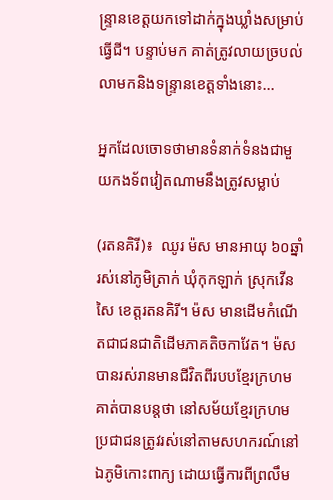ន្រ្ទានខេត្តយកទៅដាក់ក្នុងឃ្លាំងសម្រាប់ធ្វើជី។ បន្ទាប់មក គាត់ត្រូវលាយច្របល់លាមកនិងទន្រ្ទានខេត្តទាំងនោះ...

អ្នកដែលចោទថាមានទំនាក់ទំនងជាមួយកងទ័ពវៀតណាមនឹងត្រូវសម្លាប់

(រតនគិរី)៖  ឈូរ ម៉ស មានអាយុ ៦០ឆ្នាំ រស់នៅភូមិត្រាក់ ឃុំកុកឡាក់ ស្រុកវើនសៃ ខេត្តរតនគិរី។ ម៉ស មានដើមកំណើតជាជនជាតិដើមភាគតិចកាវែត។ ម៉ស បានរស់រានមានជីវិតពីរបបខ្មែរក្រហម គាត់បានបន្តថា នៅសម័យខ្មែរក្រហមប្រជាជនត្រូវរស់នៅតាមសហករណ៍នៅឯភូមិកោះពាក្យ ដោយធ្វើការពីព្រលឹម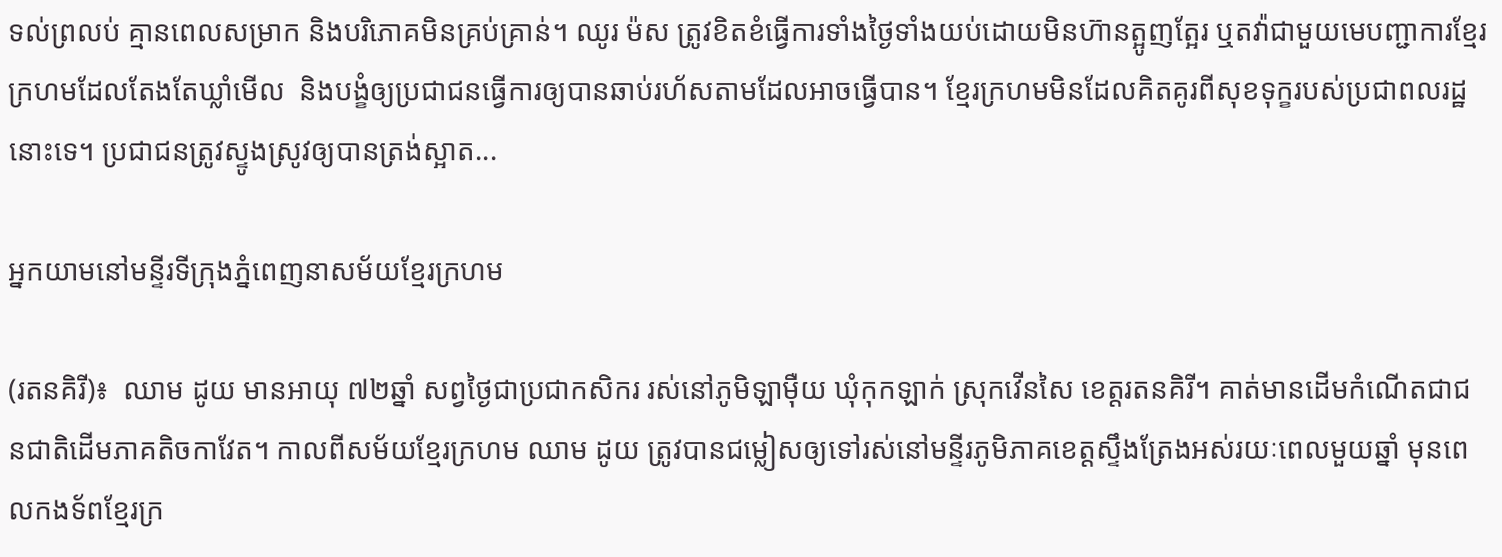ទល់ព្រលប់ គ្មានពេលសម្រាក និងបរិភោគមិនគ្រប់គ្រាន់។ ឈូរ ម៉ស ត្រូវខិតខំធ្វើការទាំងថ្ងៃទាំងយប់ដោយមិនហ៊ានត្អូញត្អែរ ឬតវ៉ាជាមួយមេបញ្ជាការខ្មែរក្រហមដែលតែងតែឃ្លាំមើល  និងបង្ខំឲ្យប្រជាជនធ្វើការឲ្យបានឆាប់រហ័សតាមដែលអាចធ្វើបាន។ ខ្មែរក្រហមមិនដែលគិតគូរពីសុខទុក្ខរបស់ប្រជាពលរដ្ឋនោះទេ។ ប្រជាជនត្រូវស្ទូងស្រូវឲ្យបានត្រង់ស្អាត...

អ្នកយាមនៅមន្ទីរទីក្រុងភ្នំពេញនាសម័យខ្មែរក្រហម

(រតនគិរី)៖  ឈាម ដូយ មានអាយុ ៧២ឆ្នាំ សព្វថ្ងៃជាប្រជាកសិករ រស់នៅភូមិឡាម៉ឺយ ឃុំកុកឡាក់ ស្រុកវើនសៃ ខេត្តរតនគិរី។ គាត់មានដើមកំណើតជាជនជាតិដើមភាគតិចកាវែត។ កាលពីសម័យខ្មែរក្រហម ឈាម ដូយ ត្រូវបានជម្លៀសឲ្យទៅរស់នៅមន្ទីរភូមិភាគខេត្តស្ទឹងត្រែងអស់រយៈពេលមួយឆ្នាំ មុនពេលកងទ័ពខ្មែរក្រ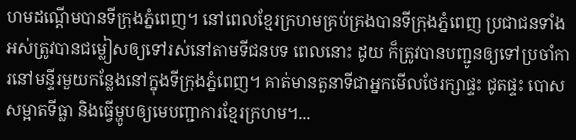ហមដណ្តើមបានទីក្រុងភ្នំពេញ។ នៅពេលខ្មែរក្រហមគ្រប់គ្រងបានទីក្រុងភ្នំពេញ ប្រជាជនទាំងអស់ត្រូវបានជម្លៀសឲ្យទៅរស់នៅតាមទីជនបទ ពេលនោះ ដូយ ក៏ត្រូវបានបញ្ជូនឲ្យទៅប្រចាំការនៅមន្ទីរមួយកន្លែងនៅក្នុងទីក្រុងភ្នំពេញ។ គាត់មានតួនាទីជាអ្នកមើលថែរក្សាផ្ទះ ជូតផ្ទះ បោសសម្អាតទីធ្លា និងធ្វើម្ហូបឲ្យមេបញ្ជាការខ្មែរក្រហម។...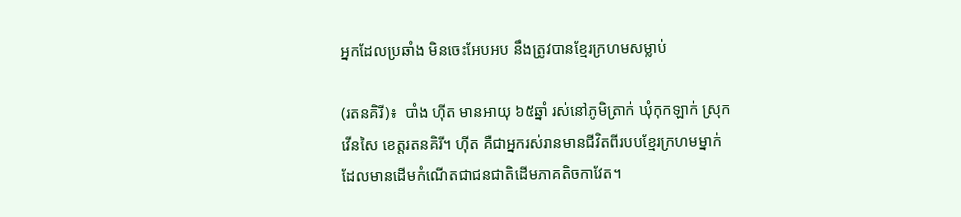អ្នកដែលប្រឆាំង មិនចេះអែបអប នឹងត្រូវបានខ្មែរក្រហមសម្លាប់

(រតនគិរី)៖  បាំង ហ៊ីត មានអាយុ ៦៥ឆ្នាំ រស់នៅភូមិត្រាក់ ឃុំកុកឡាក់ ស្រុកវើនសៃ ខេត្តរតនគិរី។ ហ៊ីត គឺជាអ្នករស់រានមានជីវិតពីរបបខ្មែរក្រហមម្នាក់ ដែលមានដើមកំណើតជាជនជាតិដើមភាគតិចកាវែត។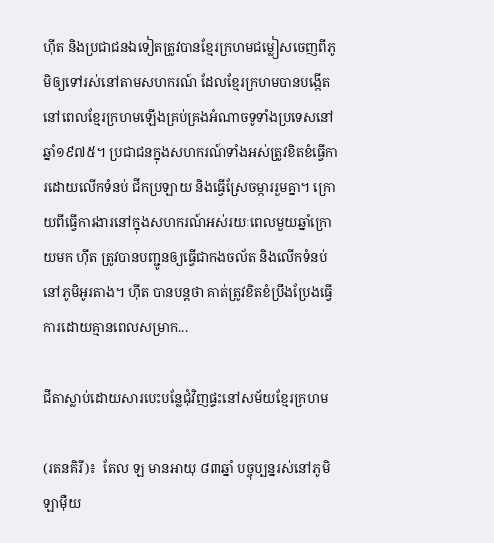ហ៊ីត និងប្រជាជនឯទៀតត្រូវបានខ្មែរក្រហមជម្លៀសចេញពីភូមិឲ្យទៅរស់នៅតាមសហករណ៍ ដែលខ្មែរក្រហមបានបង្កើតនៅពេលខ្មែរក្រហមឡើងគ្រប់គ្រងអំណាចទូទាំងប្រទេសនៅឆ្នាំ១៩៧៥។ ប្រជាជនក្នុងសហករណ៍ទាំងអស់ត្រូវខិតខំធ្វើការដោយលើកទំនប់ ជីកប្រឡាយ និងធ្វើស្រែចម្ការរួមគ្នា។ ក្រោយពីធ្វើការងារនៅក្នុងសហករណ៍អស់រយៈពេលមួយឆ្នាំក្រោយមក ហ៊ីត ត្រូវបានបញ្ជូនឲ្យធ្វើជាកងចល័ត និងលើកទំនប់នៅភូមិអូរតាង។ ហ៊ីត បានបន្តថា គាត់ត្រូវខិតខំប្រឹងប្រែងធ្វើការដោយគ្មានពេលសម្រាក...

ជីតាស្លាប់ដោយសារបេះបន្លែជុំវិញផ្ទះនៅសម័យខ្មែរក្រហម

(រតនគិរី)៖  តែល ឡ មានអាយុ ៨៣ឆ្នាំ បច្ចុប្បន្នរស់នៅភូមិឡាម៉ឺយ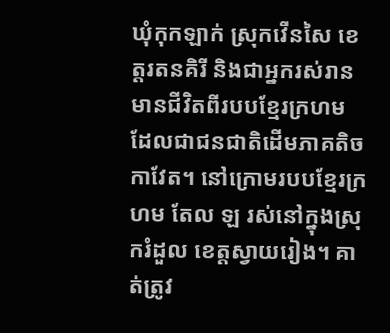ឃុំកុកឡាក់ ស្រុកវើនសៃ ខេត្តរតនគិរី និងជាអ្នករស់រានមានជីវិតពីរបបខ្មែរក្រហម ដែលជាជនជាតិដើមភាគតិចកាវែត។ នៅក្រោមរបបខ្មែរក្រហម តែល ឡ រស់នៅក្នុងស្រុករំដួល ខេត្តស្វាយរៀង។ គាត់ត្រូវ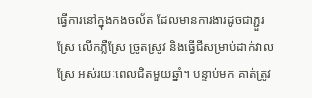ធ្វើការនៅក្នុងកងចល័ត ដែលមានការងារដូចជាភ្ជួរស្រែ លើកភ្លឺស្រែ ច្រូតស្រូវ និងធ្វើជីសម្រាប់ដាក់វាលស្រែ អស់រយៈពេលជិតមួយឆ្នាំ។ បន្ទាប់មក គាត់ត្រូវ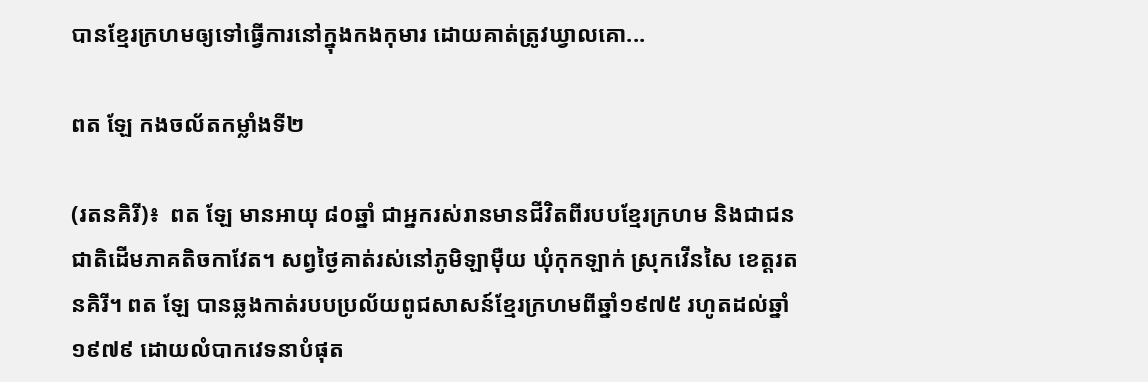បានខ្មែរក្រហមឲ្យទៅធ្វើការនៅក្នុងកងកុមារ ដោយគាត់ត្រូវឃ្វាលគោ...

ពត ឡែ កងចល័តកម្លាំងទី២

(រតនគិរី)៖  ពត ឡែ មានអាយុ ៨០ឆ្នាំ ជាអ្នករស់រានមានជីវិតពីរបបខ្មែរក្រហម និងជាជនជាតិដើមភាគតិចកាវែត។ សព្វថ្ងៃគាត់រស់នៅភូមិឡាម៉ឺយ ឃុំកុកឡាក់ ស្រុកវើនសៃ ខេត្តរតនគិរី។ ពត ឡែ បានឆ្លងកាត់របបប្រល័យពូជសាសន៍ខ្មែរក្រហមពីឆ្នាំ១៩៧៥ រហូតដល់ឆ្នាំ១៩៧៩ ដោយលំបាកវេទនាបំផុត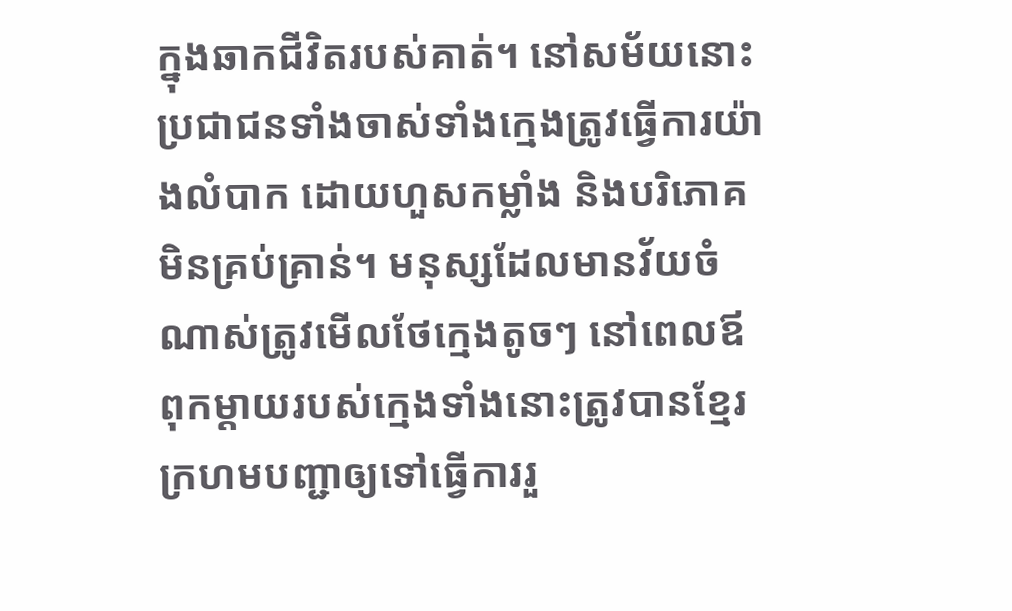ក្នុងឆាកជីវិតរបស់គាត់។ នៅសម័យនោះ ប្រជាជនទាំងចាស់ទាំងក្មេងត្រូវធ្វើការយ៉ាងលំបាក ដោយហួសកម្លាំង និងបរិភោគមិនគ្រប់គ្រាន់។ មនុស្សដែលមានវ័យចំណាស់ត្រូវមើលថែក្មេងតូចៗ នៅពេលឪពុកម្តាយរបស់ក្មេងទាំងនោះត្រូវបានខ្មែរក្រហមបញ្ជាឲ្យទៅធ្វើការរួ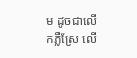ម ដូចជាលើកភ្លឺស្រែ លើ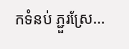កទំនប់ ភ្ជួរស្រែ...